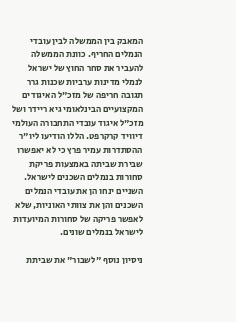המאבק בין הממשלה לבין עובדי הנמלים החריף. כוונת הממשלה להעביר את סחר החוץ של ישראל לנמלי מדינות ערביות שכנות גרר תגובה חריפה של מזכ"ל האיגודים המקצועיים הבינלאומי גיא ריידר ושל מזכ"ל איגוד עובדי התחבורה העולמי דיוויד קרקרפט. הללו הודיעו ליו"ר ההסתדרות עמיר פרץ כי לא יאפשרו שבירת שביתה באמצעות פריקת סחורות בנמלים השכנים לישראל. השניים ינחו הן את עובדי הנמלים השכנים והן את צוותי האוניות, שלא לאפשר פריקה של סחורות המיועדות לישראל בנמלים שונים.

ניסיון נוסף "לשבור" את שביתת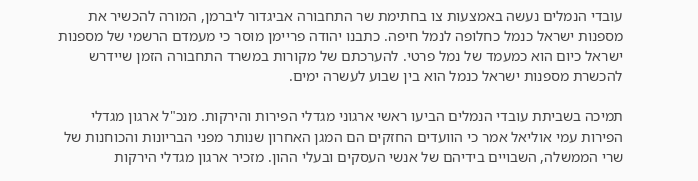עובדי הנמלים נעשה באמצעות צו בחתימת שר התחבורה אביגדור ליברמן, המורה להכשיר את מספנות ישראל כנמל כחלופה לנמל חיפה. כתבנו יהודה פריימן מוסר כי מעמדם הרשמי של מספנות ישראל כיום הוא כמעמד של נמל פרטי. להערכתם של מקורות במשרד התחבורה הזמן שיידרש להכשרת מספנות ישראל כנמל הוא בין שבוע לעשרה ימים.

תמיכה בשביתת עובדי הנמלים הביעו ראשי ארגוני מגדלי הפירות והירקות. מנכ"ל ארגון מגדלי הפירות עמי אוליאל אמר כי הוועדים החזקים הם המגן האחרון שנותר מפני הבריונות והכוחנות של שרי הממשלה, השבויים בידיהם של אנשי העסקים ובעלי ההון. מזכיר ארגון מגדלי הירקות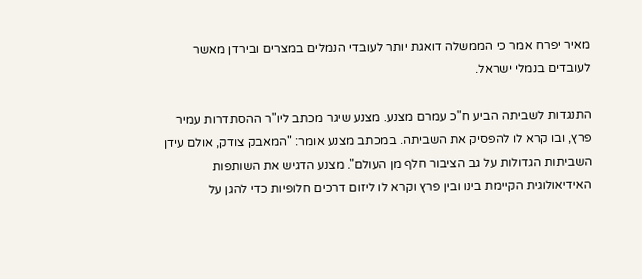מאיר יפרח אמר כי הממשלה דואגת יותר לעובדי הנמלים במצרים ובירדן מאשר לעובדים בנמלי ישראל.

התנגדות לשביתה הביע ח"כ עמרם מצנע. מצנע שיגר מכתב ליו"ר ההסתדרות עמיר פרץ, ובו קרא לו להפסיק את השביתה. במכתב מצנע אומר: "המאבק צודק, אולם עידן השביתות הגדולות על גב הציבור חלף מן העולם". מצנע הדגיש את השותפות האידיאולוגית הקיימת בינו ובין פרץ וקרא לו ליזום דרכים חלופיות כדי להגן על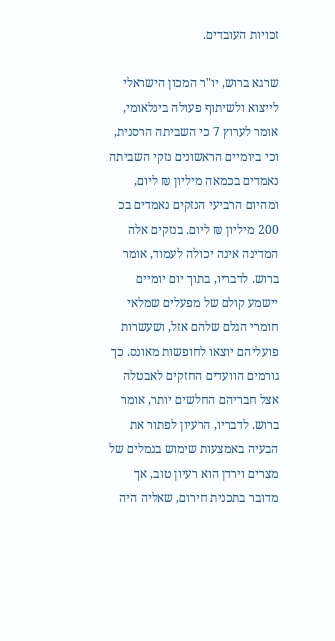זכויות העובדים.

שרגא ברוש, יו"ר המכון הישראלי לייצוא ולשיתוף פעולה בינלאומי, אומר לערוץ 7 כי השביתה הרסנית, וכי ביומיים הראשונים נזקי השביתה נאמדים בכמאה מיליון ₪ ליום, ומהיום הרביעי הנזקים נאמדים בכ 200 מיליון ₪ ליום. בנזקים אלה המדינה אינה יכולה לעמוד, אומר ברוש. לדבריו, בתוך יום יומיים יישמע קולם של מפעלים שמלאי חומרי הגלם שלהם אזל, ושעשרות פועליהם יוצאו לחופשות מאונס. כך גורמים הוועדים החזקים לאבטלה אצל חבריהם החלשים יותר, אומר ברוש. לדבריו, הרעיון לפתור את הבעיה באמצעות שימוש בנמלים של מצרים וירדן הוא רעיון טוב, אך מדובר בתכנית חירום, שאליה היה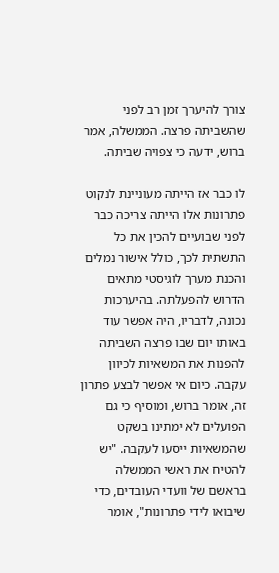צורך להיערך זמן רב לפני שהשביתה פרצה. הממשלה, אמר ברוש, ידעה כי צפויה שביתה.

לו כבר אז הייתה מעוניינת לנקוט פתרונות אלו הייתה צריכה כבר לפני שבועיים להכין את כל התשתית לכך, כולל אישור נמלים והכנת מערך לוגיסטי מתאים הדרוש להפעלתה. בהיערכות נכונה, לדבריו, היה אפשר עוד באותו יום שבו פרצה השביתה להפנות את המשאיות לכיוון עקבה. כיום אי אפשר לבצע פתרון זה, אומר ברוש, ומוסיף כי גם הפועלים לא ימתינו בשקט שהמשאיות ייסעו לעקבה. "יש להטיח את ראשי הממשלה בראשם של וועדי העובדים, כדי שיבואו לידי פתרונות", אומר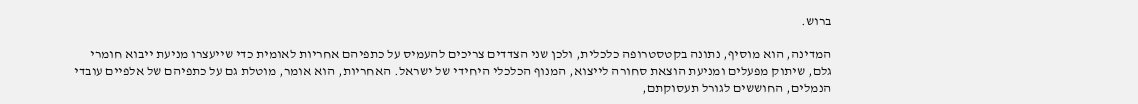ברוש.

המדינה, הוא מוסיף, נתונה בקטסטרופה כלכלית, ולכן שני הצדדים צריכים להעמיס על כתפיהם אחריות לאומית כדי שייעצרו מניעת ייבוא חומרי גלם, שיתוק מפעלים ומניעת הוצאת סחורה לייצוא, המנוף הכלכלי היחידי של ישראל. האחריות, הוא אומר, מוטלת גם על כתפיהם של אלפיים עובדי הנמלים, החוששים לגורל תעסוקתם,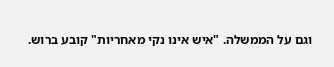וגם על הממשלה. "איש אינו נקי מאחריות" קובע ברוש.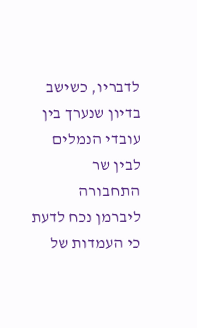לדבריו, כשישב בדיון שנערך בין עובדי הנמלים לבין שר התחבורה ליברמן נכח לדעת כי העמדות של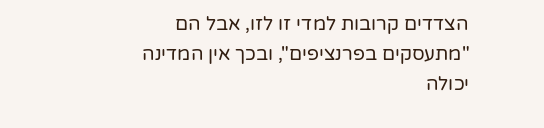הצדדים קרובות למדי זו לזו, אבל הם "מתעסקים בפרנציפים", ובכך אין המדינה יכולה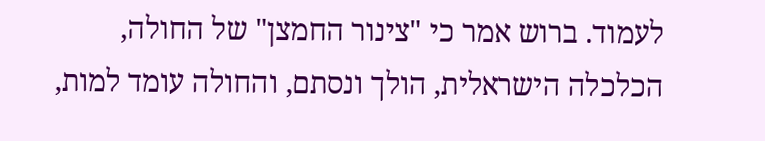לעמוד. ברוש אמר כי "צינור החמצן" של החולה, הכלכלה הישראלית, הולך ונסתם, והחולה עומד למות,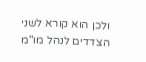ולכן הוא קורא לשני הצדדים לנהל מו"מ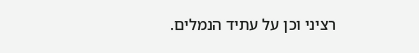רציני וכן על עתיד הנמלים.